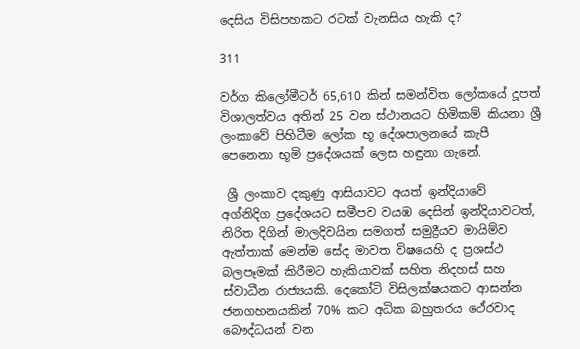දෙසිය විසිපහකට රටක් වැනසිය හැකි ද?

311

වර්ග කිලෝමීටර් 65,610 කින් සමන්විත ලෝකයේ දූපත් විශාලත්වය අතින් 25 වන ස්ථානයට හිමිකම් කියනා ශ්‍රී ලංකාවේ පිහිටීම ලෝක භූ දේශපාලනයේ කැපී පෙනෙනා භූමි ප්‍රදේශයක් ලෙස හඳුනා ගැනේ.

 ශ්‍රී ලංකාව දකුණු ආසියාවට අයත් ඉන්දියාවේ  අග්නිදිග ප්‍රදේශයට සමීපව වයඹ දෙසින් ඉන්දියාවටත්, නිරිත දිගින් මාලදිවයින සමගත් සමුද්‍රීයව මායිම්ව ඇත්තාක් මෙන්ම සේද මාවත විෂයෙහි ද ප්‍රශස්ථ බලපෑමක් කිරීමට හැකියාවක් සහිත නිදහස් සහ ස්වාධීන රාජ්‍යයකි. දෙකෝටි විසිලක්ෂයකට ආසන්න ජනගහනයකින් 70% කට අධික බහුතරය ථේරවාද බෞද්ධයන් වන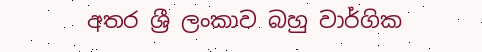අතර ශ්‍රී ලංකාව බහු වාර්ගික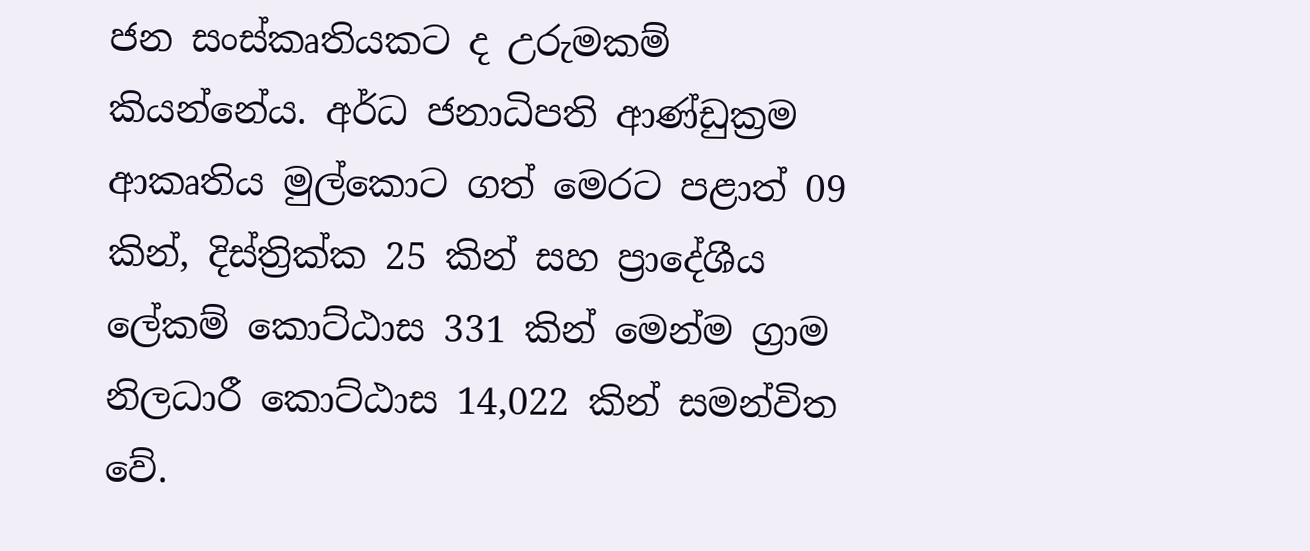ජන සංස්කෘතියකට ද උරුමකම් කියන්නේය. අර්ධ ජනාධිපති ආණ්ඩුක්‍රම ආකෘතිය මුල්කොට ගත් මෙරට පළාත් 09 කින්, දිස්ත්‍රික්ක 25 කින් සහ ප්‍රාදේශීය ලේකම් කොට්ඨාස 331 කින් මෙන්ම ග්‍රාම නිලධාරී කොට්ඨාස 14,022 කින් සමන්විත වේ.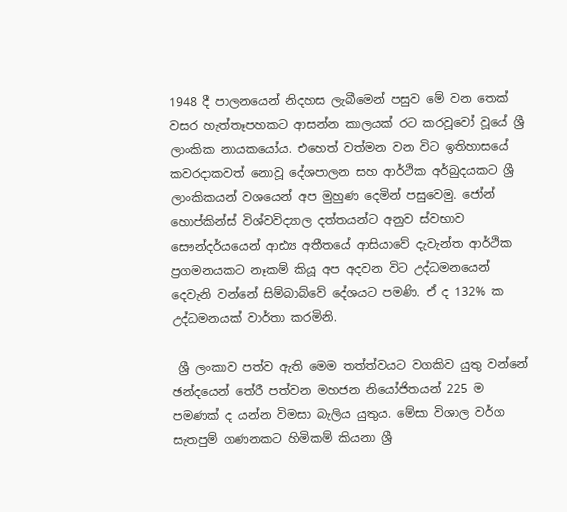1948 දී පාලනයෙන් නිදහස ලැබීමෙන් පසුව මේ වන තෙක් වසර හැත්තෑපහකට ආසන්න කාලයක් රට කරවූවෝ වූයේ ශ්‍රී ලාංකික නායකයෝය. එහෙත් වත්මන වන විට ඉතිහාසයේ කවරදාකවත් නොවූ දේශපාලන සහ ආර්ථික අර්බුදයකට ශ්‍රී ලාංකිකයන් වශයෙන් අප මුහුණ දෙමින් පසුවෙමු. ජෝන් හොප්කින්ස් විශ්වවිද්‍යාල දත්තයන්ට අනුව ස්වභාව සෞන්දර්යයෙන් ආඪ්‍ය අතීතයේ ආසියාවේ දැවැන්ත ආර්ථික ප්‍රගමනයකට නෑකම් කියූ අප අදවන විට උද්ධමනයෙන් දෙවැනි වන්නේ සිම්බාබ්වේ දේශයට පමණි. ඒ ද 132% ක උද්ධමනයක් වාර්තා කරමිනි.

 ශ්‍රී ලංකාව පත්ව ඇති මෙම තත්ත්වයට වගකිව යුතු වන්නේ ඡන්දයෙන් තේරී පත්වන මහජන නියෝජිතයන් 225 ම පමණක් ද යන්න විමසා බැලිය යුතුය. මේසා විශාල වර්ග සැතපුම් ගණනකට හිමිකම් කියනා ශ්‍රී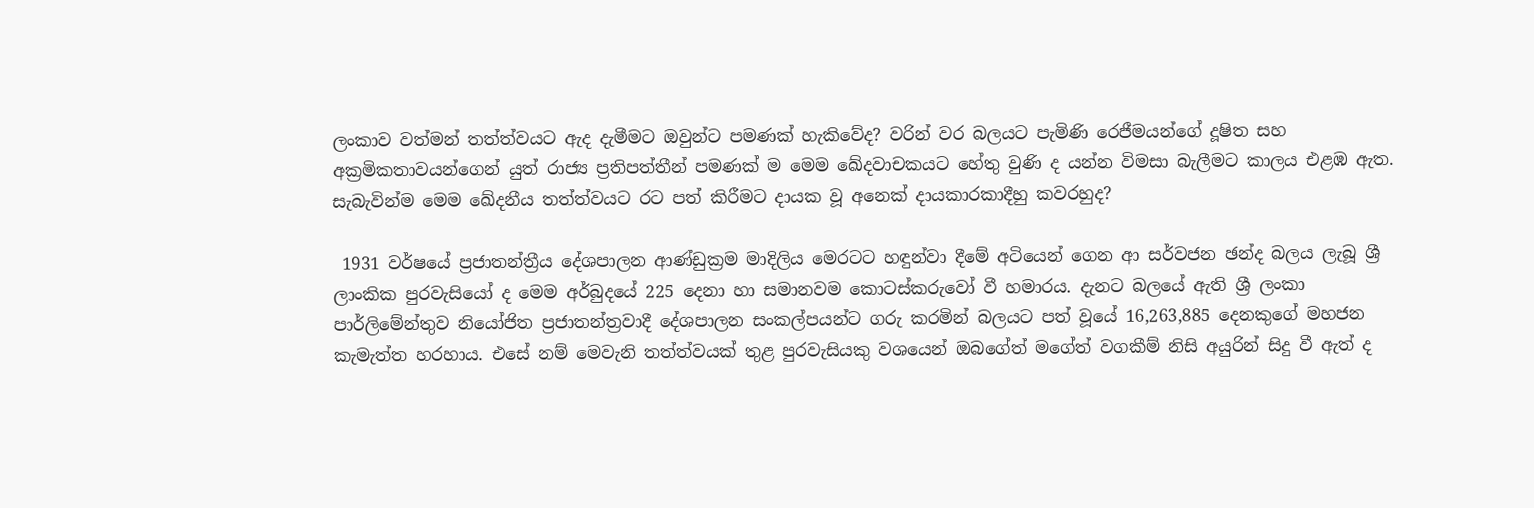ලංකාව වත්මන් තත්ත්වයට ඇද දැමීමට ඔවුන්ට පමණක් හැකිවේද? වරින් වර බලයට පැමිණි රෙජීමයන්ගේ දූෂිත සහ අක්‍රමිකතාවයන්ගෙන් යුත් රාජ්‍ය ප්‍රතිපත්තීන් පමණක් ම මෙම ඛේදවාචකයට හේතු වුණි ද යන්න විමසා බැලීමට කාලය එළඹ ඇත. සැබැවින්ම මෙම ඛේදනීය තත්ත්වයට රට පත් කිරීමට දායක වූ අනෙක් දායකාරකාදීහු කවරහුද?

 1931 වර්ෂයේ ප්‍රජාතන්ත්‍රීය දේශපාලන ආණ්ඩුක්‍රම මාදිලිය මෙරටට හඳුන්වා දීමේ අටියෙන් ගෙන ආ සර්වජන ඡන්ද බලය ලැබූ ශ්‍රී ලාංකික පුරවැසියෝ ද මෙම අර්බුදයේ 225 දෙනා හා සමානවම කොටස්කරුවෝ වී හමාරය. දැනට බලයේ ඇති ශ්‍රී ලංකා පාර්ලිමේන්තුව නියෝජිත ප්‍රජාතන්ත්‍රවාදී දේශපාලන සංකල්පයන්ට ගරු කරමින් බලයට පත් වූයේ 16,263,885 දෙනකුගේ මහජන කැමැත්ත හරහාය. එසේ නම් මෙවැනි තත්ත්වයක් තුළ පුරවැසියකු වශයෙන් ඔබගේත් මගේත් වගකීම් නිසි අයුරින් සිදු වී ඇත් ද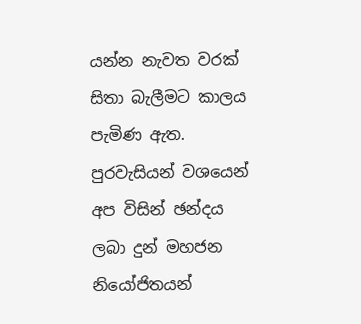යන්න නැවත වරක් සිතා බැලීමට කාලය පැමිණ ඇත. පුරවැසියන් වශයෙන් අප විසින් ඡන්දය ලබා දුන් මහජන නියෝජිතයන්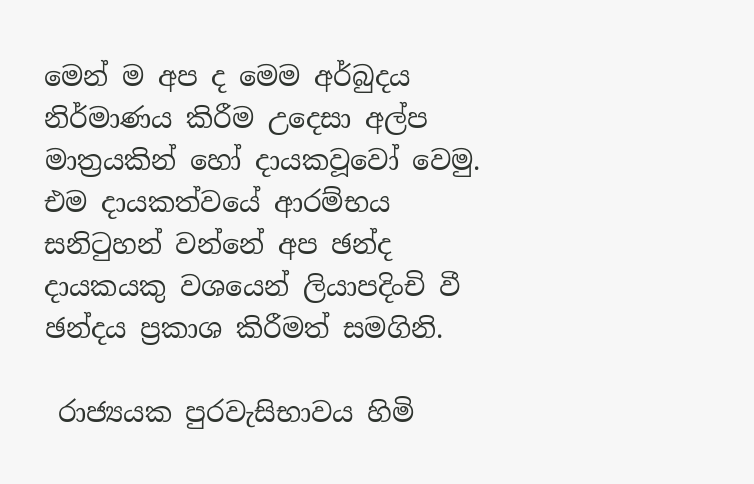මෙන් ම අප ද මෙම අර්බුදය නිර්මාණය කිරීම උදෙසා අල්ප මාත්‍රයකින් හෝ දායකවූවෝ වෙමු. එම දායකත්වයේ ආරම්භය සනිටුහන් වන්නේ අප ඡන්ද දායකයකු වශයෙන් ලියාපදිංචි වී ඡන්දය ප්‍රකාශ කිරීමත් සමගිනි.

 රාජ්‍යයක පුරවැසිභාවය හිමි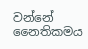වන්නේ නෛතිකමය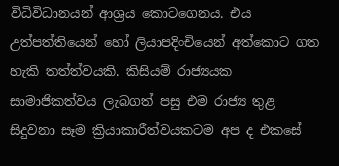විධිවිධානයන් ආශ්‍රය කොටගෙනය. එය උත්පත්තියෙන් හෝ ලියාපදිංචියෙන් අත්කොට ගත හැකි තත්ත්වයකි. කිසියම් රාජ්‍යයක සාමාජිකත්වය ලැබගත් පසු එම රාජ්‍ය තුළ සිදුවනා සෑම ක්‍රියාකාරීත්වයකටම අප ද එකසේ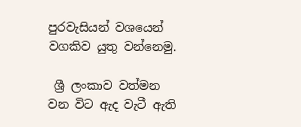පුරවැසියන් වශයෙන් වගකිව යුතු වන්නෙමු.

 ශ්‍රී ලංකාව වත්මන වන විට ඇද වැටී ඇති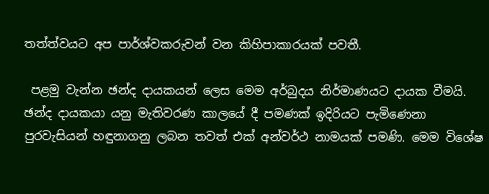තත්ත්වයට අප පාර්ශ්වකරුවන් වන කිහිපාකාරයක් පවතී.

 පළමු වැන්න ඡන්ද දායකයන් ලෙස මෙම අර්බුදය නිර්මාණයට දායක වීමයි. ඡන්ද දායකයා යනු මැතිවරණ කාලයේ දී පමණක් ඉදිරියට පැමිණෙනා පුරවැසියන් හඳුනාගනු ලබන තවත් එක් අන්වර්ථ නාමයක් පමණි. මෙම විශේෂ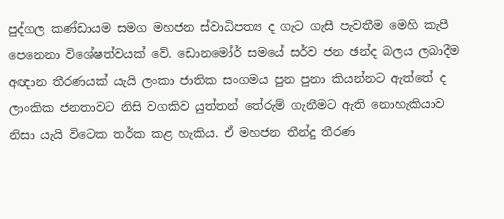පුද්ගල කණ්ඩායම සමග මහජන ස්වාධිපත්‍ය ද ගැට ගැසී පැවතීම මෙහි කැපී පෙනෙනා විශේෂත්වයක් වේ. ඩොනමෝර් සමයේ සර්ව ජන ඡන්ද බලය ලබාදීම අඥාන තීරණයක් යැයි ලංකා ජාතික සංගමය පුන පුනා කියන්නට ඇත්තේ ද ලාංකික ජනතාවට නිසි වගකිව යුත්තන් තේරුම් ගැනීමට ඇති නොහැකියාව නිසා යැයි විටෙක තර්ක කළ හැකිය. ඒ මහජන තීන්දු තීරණ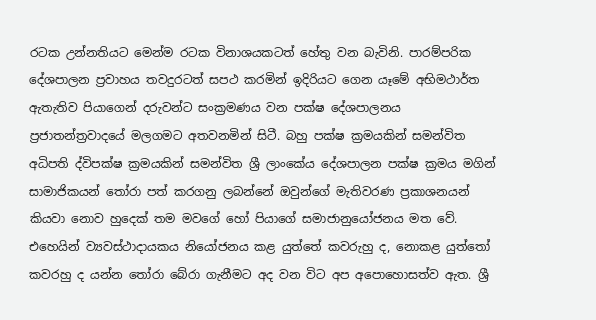රටක උන්නතියට මෙන්ම රටක විනාශයකටත් හේතු වන බැවිනි. පාරම්පරික දේශපාලන ප්‍රවාහය තවදුරටත් සපථ කරමින් ඉදිරියට ගෙන යෑමේ අභිමථාර්ත ඇතැතිව පියාගෙන් දරුවන්ට සංක්‍රමණය වන පක්ෂ දේශපාලනය ප්‍රජාතන්ත්‍රවාදයේ මලගමට අතවනමින් සිටී. බහු පක්ෂ ක්‍රමයකින් සමන්විත අධිපති ද්විපක්ෂ ක්‍රමයකින් සමන්විත ශ්‍රී ලාංකේය දේශපාලන පක්ෂ ක්‍රමය මගින් සාමාජිකයන් තෝරා පත් කරගනු ලබන්නේ ඔවුන්ගේ මැතිවරණ ප්‍රකාශනයන් කියවා නොව හුදෙක් තම මවගේ හෝ පියාගේ සමාජානුයෝජනය මත වේ. එහෙයින් ව්‍යවස්ථාදායකය නියෝජනය කළ යුත්තේ කවරුහු ද, නොකළ යුත්තෝ කවරහු ද යන්න තෝරා බේරා ගැනීමට අද වන විට අප අපොහොසත්ව ඇත. ශ්‍රී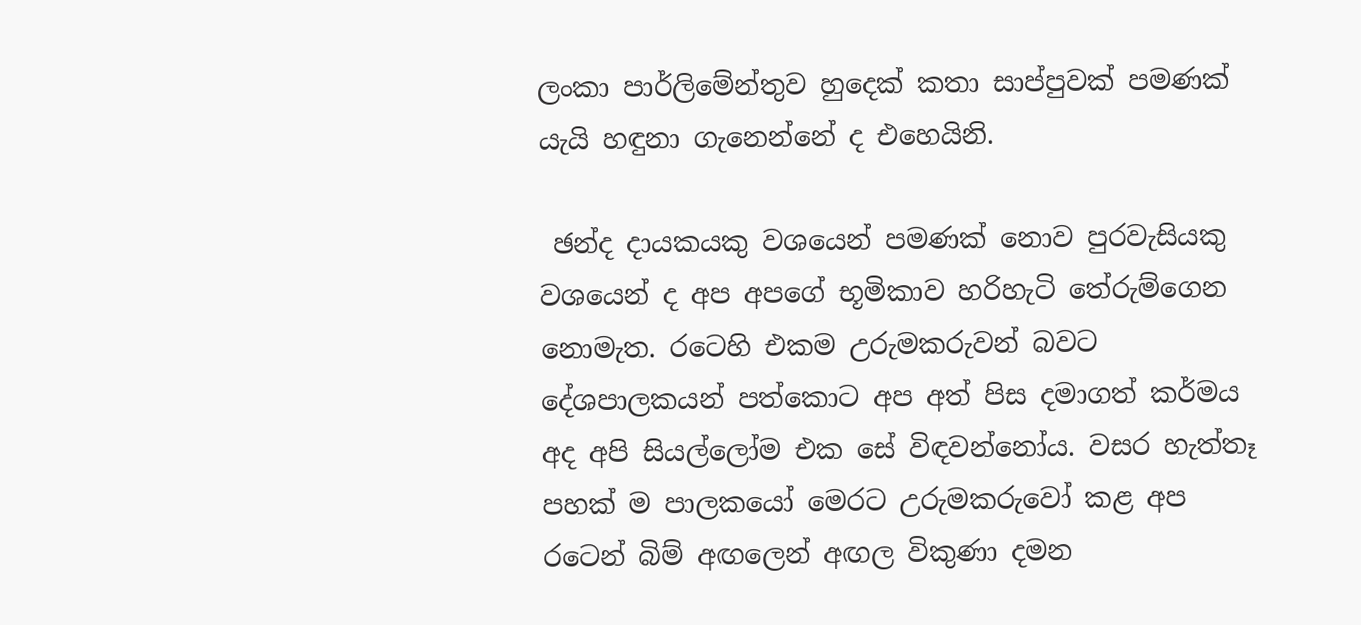ලංකා පාර්ලිමේන්තුව හුදෙක් කතා සාප්පුවක් පමණක් යැයි හඳුනා ගැනෙන්නේ ද එහෙයිනි.

 ඡන්ද දායකයකු වශයෙන් පමණක් නොව පුරවැසියකු වශයෙන් ද අප අපගේ භූමිකාව හරිහැටි තේරුම්ගෙන නොමැත. රටෙහි එකම උරුමකරුවන් බවට දේශපාලකයන් පත්කොට අප අත් පිස දමාගත් කර්මය අද අපි සියල්ලෝම එක සේ විඳවන්නෝය. වසර හැත්තෑ පහක් ම පාලකයෝ මෙරට උරුමකරුවෝ කළ අප රටෙන් බිම් අඟලෙන් අඟල විකුණා දමන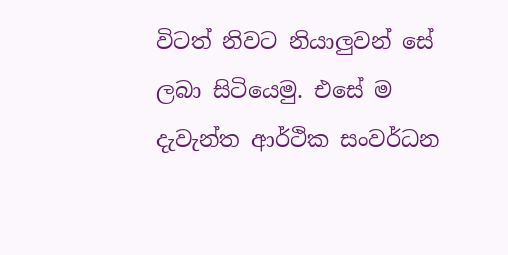විටත් නිවට නියාලුවන් සේ ලබා සිටියෙමු. එසේ ම දැවැන්ත ආර්ථික සංවර්ධන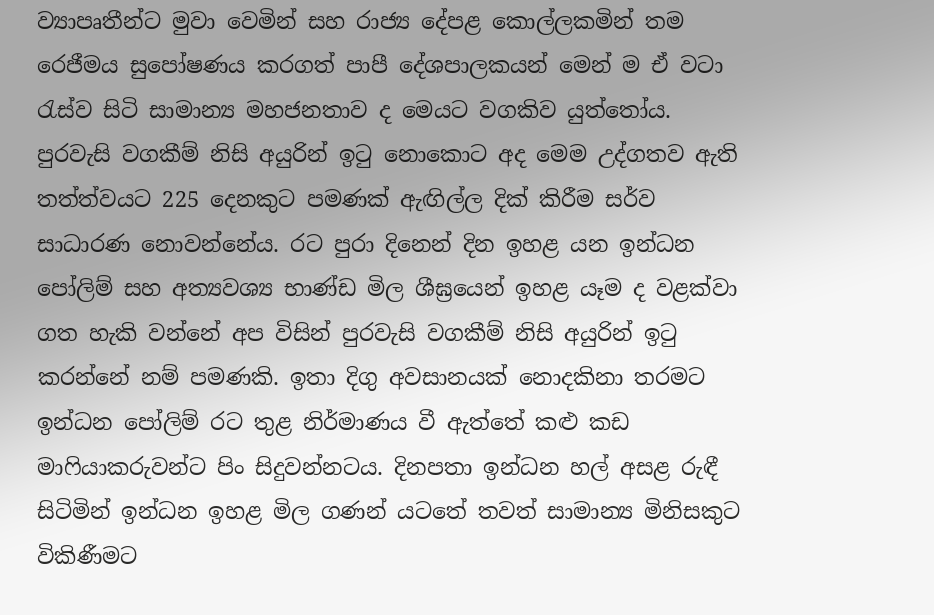ව්‍යාපෘතීන්ට මුවා වෙමින් සහ රාජ්‍ය දේපළ කොල්ලකමින් තම රෙජීමය සුපෝෂණය කරගත් පාපී දේශපාලකයන් මෙන් ම ඒ වටා රැස්ව සිටි සාමාන්‍ය මහජනතාව ද මෙයට වගකිව යුත්තෝය. පුරවැසි වගකීම් නිසි අයුරින් ඉටු නොකොට අද මෙම උද්ගතව ඇති තත්ත්වයට 225 දෙනකුට පමණක් ඇඟිල්ල දික් කිරීම සර්ව සාධාරණ නොවන්නේය. රට පුරා දිනෙන් දින ඉහළ යන ඉන්ධන පෝලිම් සහ අත්‍යවශ්‍ය භාණ්ඩ මිල ශීඝ්‍රයෙන් ඉහළ යෑම ද වළක්වා ගත හැකි වන්නේ අප විසින් පුරවැසි වගකීම් නිසි අයුරින් ඉටු කරන්නේ නම් පමණකි. ඉතා දිගු අවසානයක් නොදකිනා තරමට ඉන්ධන පෝලිම් රට තුළ නිර්මාණය වී ඇත්තේ කළු කඩ මාෆියාකරුවන්ට පිං සිදුවන්නටය. දිනපතා ඉන්ධන හල් අසළ රුඳී සිටිමින් ඉන්ධන ඉහළ මිල ගණන් යටතේ තවත් සාමාන්‍ය මිනිසකුට විකිණීමට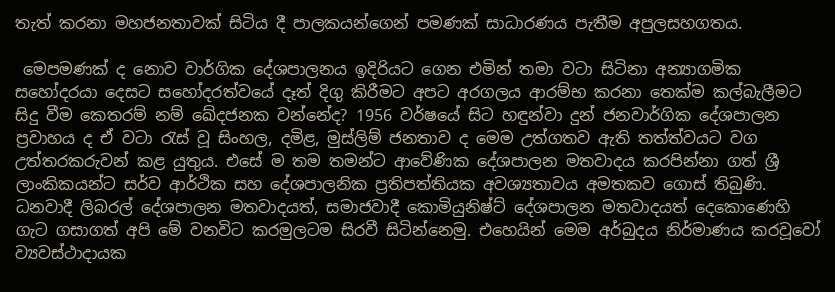තැත් කරනා මහජනතාවක් සිටිය දී පාලකයන්ගෙන් පමණක් සාධාරණය පැතීම අපුලසහගතය.

 මෙපමණක් ද නොව වාර්ගික දේශපාලනය ඉදිරියට ගෙන එමින් තමා වටා සිටිනා අන්‍යාගමික සහෝදරයා දෙසට සහෝදරත්වයේ දෑත් දිගු කිරීමට අපට අරගලය ආරම්භ කරනා තෙක්ම කල්බැලීමට සිදු වීම කෙතරම් නම් ඛේදජනක වන්නේද? 1956 වර්ෂයේ සිට හඳුන්වා දුන් ජනවාර්ගික දේශපාලන ප්‍රවාහය ද ඒ වටා රැස් වූ සිංහල, දමිළ, මුස්ලිම් ජනතාව ද මෙම උත්ගතව ඇති තත්ත්වයට වග උත්තරකරුවන් කළ යුතුය. එසේ ම තම තමන්ට ආවේණික දේශපාලන මතවාදය කරපින්නා ගත් ශ්‍රී ලාංකිකයන්ට සර්ව ආර්ථික සහ දේශපාලනික ප්‍රතිපත්තියක අවශ්‍යතාවය අමතකව ගොස් තිබුණි. ධනවාදී ලිබරල් දේශපාලන මතවාදයත්, සමාජවාදී කොමියුනිෂ්ට් දේශපාලන මතවාදයත් දෙකොණෙහි ගැට ගසාගත් අපි මේ වනවිට කරමුලටම සිරවී සිටින්නෙමු. එහෙයින් මෙම අර්බුදය නිර්මාණය කරවූවෝ ව්‍යවස්ථාදායක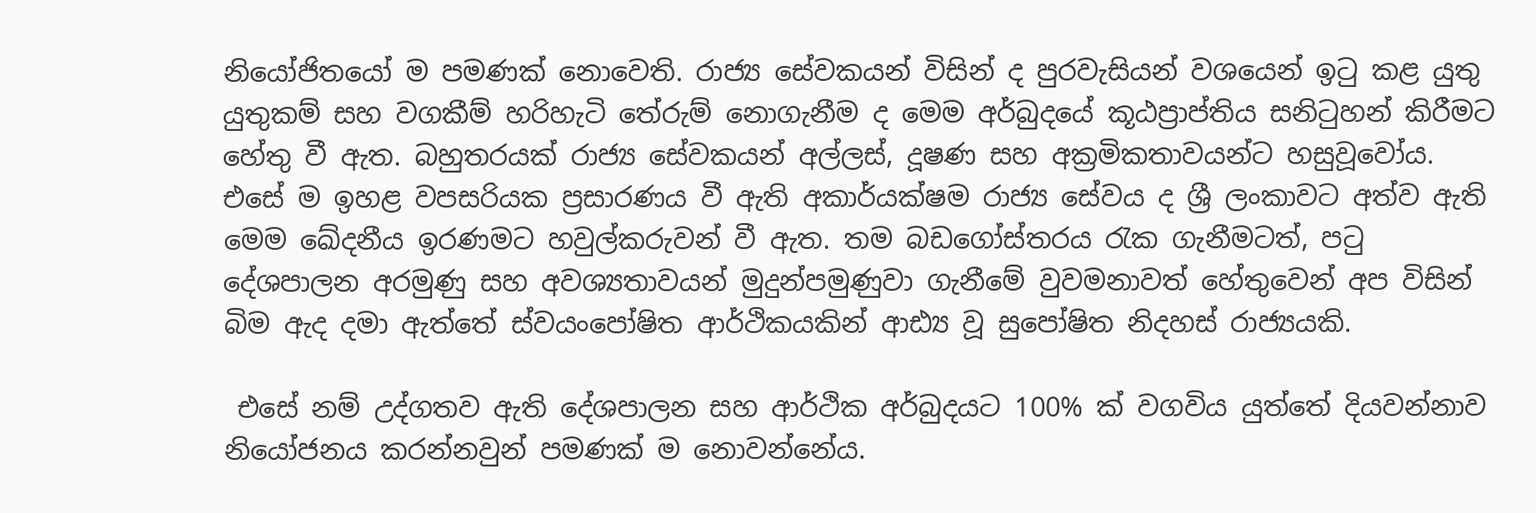නියෝජිතයෝ ම පමණක් නොවෙති. රාජ්‍ය සේවකයන් විසින් ද පුරවැසියන් වශයෙන් ඉටු කළ යුතු යුතුකම් සහ වගකීම් හරිහැටි තේරුම් නොගැනීම ද මෙම අර්බුදයේ කූඨප්‍රාප්තිය සනිටුහන් කිරීමට හේතු වී ඇත. බහුතරයක් රාජ්‍ය සේවකයන් අල්ලස්, දූෂණ සහ අක්‍රමිකතාවයන්ට හසුවූවෝය. එසේ ම ඉහළ වපසරියක ප්‍රසාරණය වී ඇති අකාර්යක්ෂම රාජ්‍ය සේවය ද ශ්‍රී ලංකාවට අත්ව ඇති මෙම ඛේදනීය ඉරණමට හවුල්කරුවන් වී ඇත. තම බඩගෝස්තරය රැක ගැනීමටත්, පටු දේශපාලන අරමුණු සහ අවශ්‍යතාවයන් මුදුන්පමුණුවා ගැනීමේ වුවමනාවත් හේතුවෙන් අප විසින් බිම ඇද දමා ඇත්තේ ස්වයංපෝෂිත ආර්ථිකයකින් ආඪ්‍ය වූ සුපෝෂිත නිදහස් රාජ්‍යයකි.

 එසේ නම් උද්ගතව ඇති දේශපාලන සහ ආර්ථික අර්බුදයට 100% ක් වගවිය යුත්තේ දියවන්නාව නියෝජනය කරන්නවුන් පමණක් ම නොවන්නේය.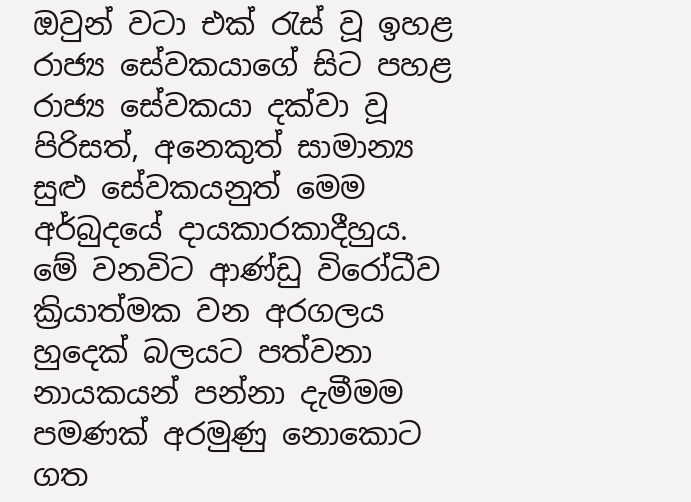ඔවුන් වටා එක් රැස් වූ ඉහළ රාජ්‍ය සේවකයාගේ සිට පහළ රාජ්‍ය සේවකයා දක්වා වූ පිරිසත්, අනෙකුත් සාමාන්‍ය සුළු සේවකයනුත් මෙම අර්බුදයේ දායකාරකාදීහුය. මේ වනවිට ආණ්ඩු විරෝධීව ක්‍රියාත්මක වන අරගලය හුදෙක් බලයට පත්වනා නායකයන් පන්නා දැමීමම පමණක් අරමුණු නොකොට ගත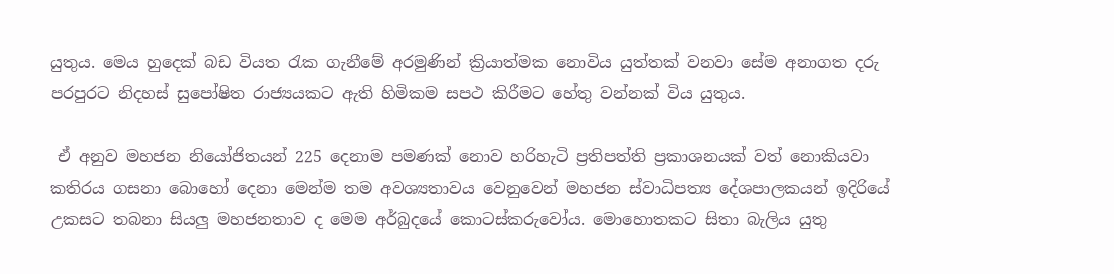යුතුය. මෙය හුදෙක් බඩ වියත රැක ගැනීමේ අරමුණින් ක්‍රියාත්මක නොවිය යුත්තක් වනවා සේම අනාගත දරු පරපුරට නිදහස් සුපෝෂිත රාජ්‍යයකට ඇති හිමිකම සපථ කිරීමට හේතු වන්නක් විය යුතුය.

 ඒ අනුව මහජන නියෝජිතයන් 225 දෙනාම පමණක් නොව හරිහැටි ප්‍රතිපත්ති ප්‍රකාශනයක් වත් නොකියවා කතිරය ගසනා බොහෝ දෙනා මෙන්ම තම අවශ්‍යතාවය වෙනුවෙන් මහජන ස්වාධිපත්‍ය දේශපාලකයන් ඉදිරියේ උකසට තබනා සියලු මහජනතාව ද මෙම අර්බුදයේ කොටස්කරුවෝය. මොහොතකට සිතා බැලිය යුතු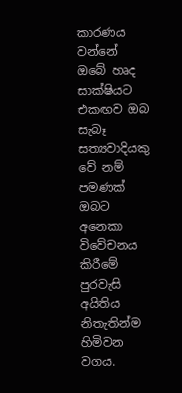කාරණය වන්නේ ඔබේ හෘද සාක්ෂියට එකඟව ඔබ සැබෑ සත්‍යවාදියකු වේ නම් පමණක් ඔබට අනෙකා විවේචනය කිරීමේ පුරවැසි අයිතිය නිතැතින්ම හිමිවන වගය.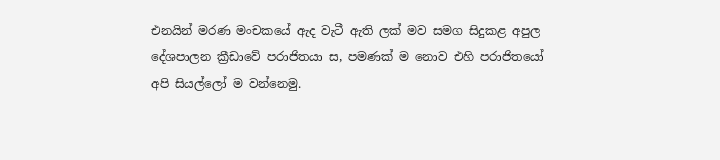එනයින් මරණ මංචකයේ ඇද වැටී ඇති ලක් මව සමග සිදුකළ අපුල දේශපාලන ක්‍රීඩාවේ පරාජිතයා ස, පමණක් ම නොව එහි පරාජිතයෝ අපි සියල්ලෝ ම වන්නෙමු.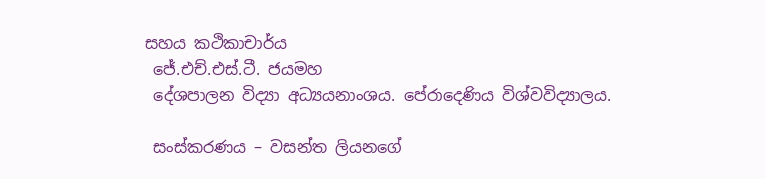සහය කථිකාචාර්ය
 ජේ.එච්.එස්.ටී. ජයමහ
 දේශපාලන විද්‍යා අධ්‍යයනාංශය. පේරාදෙණිය විශ්වවිද්‍යාලය.

 සංස්කරණය – වසන්ත ලියනගේ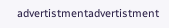advertistmentadvertistment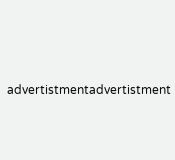advertistmentadvertistment